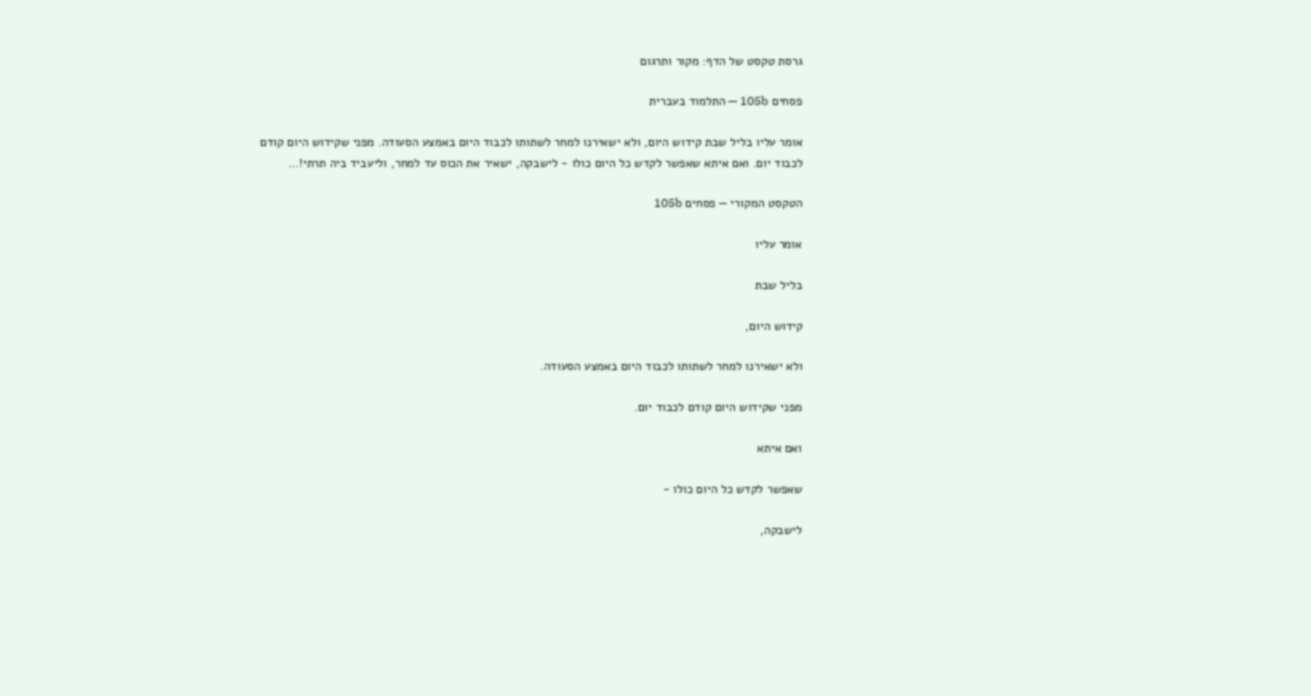גרסת טקסט של הדף: מקור ותרגום

פסחים 105b — התלמוד בעברית

אומר עליו בליל שבת קידוש היום, ולא ישאירנו למחר לשתותו לכבוד היום באמצע הסעודה. מפני שקידוש היום קודם לכבוד יום. ואם איתא שאפשר לקדש כל היום כולו - לישבקה, ישאיר את הכוס עד למחר, וליעביד ביה תרתי!…

הטקסט המקורי — פסחים 105b

אומר עליו

בליל שבת

קידוש היום,

ולא ישאירנו למחר לשתותו לכבוד היום באמצע הסעודה.

מפני שקידוש היום קודם לכבוד יום.

ואם איתא

שאפשר לקדש כל היום כולו -

לישבקה,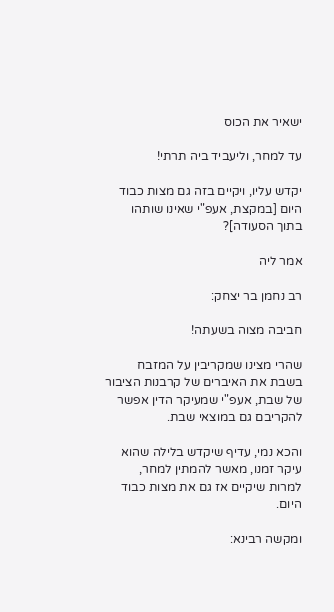ישאיר את הכוס

עד למחר, וליעביד ביה תרתי!

יקדש עליו, ויקיים בזה גם מצות כבוד היום [במקצת, אעפ"י שאינו שותהו בתוך הסעודה]?

אמר ליה

רב נחמן בר יצחק:

חביבה מצוה בשעתה!

שהרי מצינו שמקריבין על המזבח בשבת את האיברים של קרבנות הציבור של שבת, אעפ"י שמעיקר הדין אפשר להקריבם גם במוצאי שבת.

והכא נמי, עדיף שיקדש בלילה שהוא עיקר זמנו, מאשר להמתין למחר, למרות שיקיים אז גם את מצות כבוד היום.

ומקשה רבינא: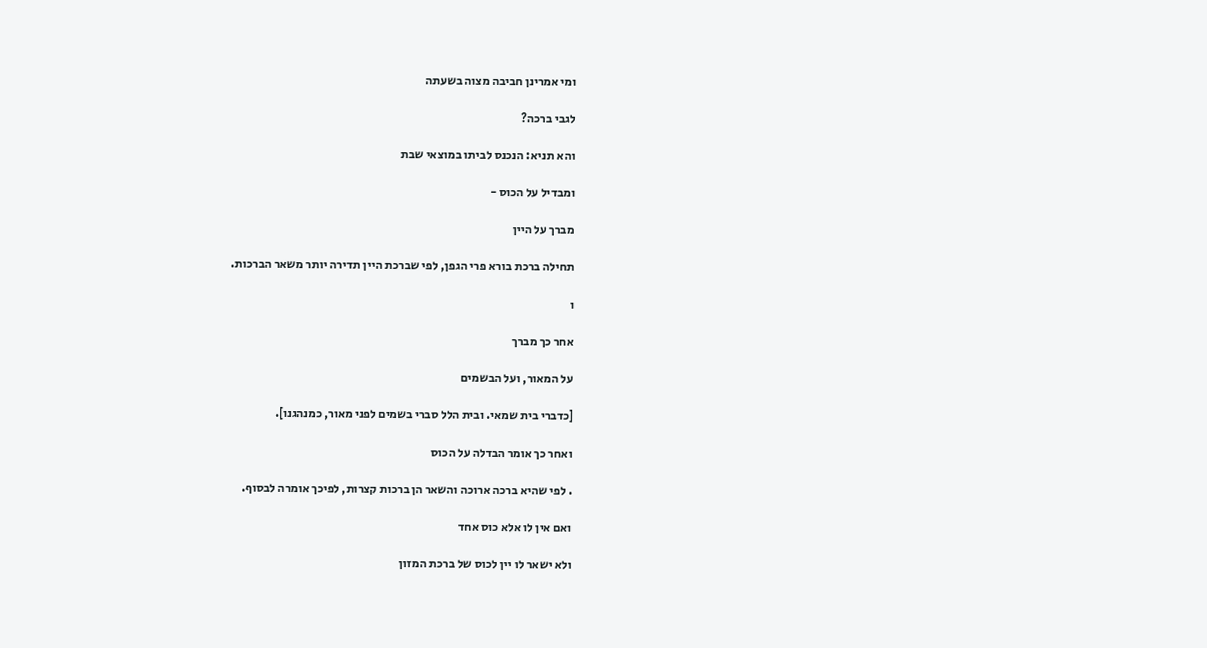ומי אמרינן חביבה מצוה בשעתה

לגבי ברכה?

והא תניא: הנכנס לביתו במוצאי שבת

ומבדיל על הכוס -

מברך על היין

תחילה ברכת בורא פרי הגפן, לפי שברכת היין תדירה יותר משאר הברכות.

ו

אחר כך מברך

על המאור, ועל הבשמים

[כדברי בית שמאי. ובית הלל סברי בשמים לפני מאור, כמנהגנו].

ואחר כך אומר הבדלה על הכוס

. לפי שהיא ברכה ארוכה והשאר הן ברכות קצרות, לפיכך אומרה לבסוף.

ואם אין לו אלא כוס אחד

ולא ישאר לו יין לכוס של ברכת המזון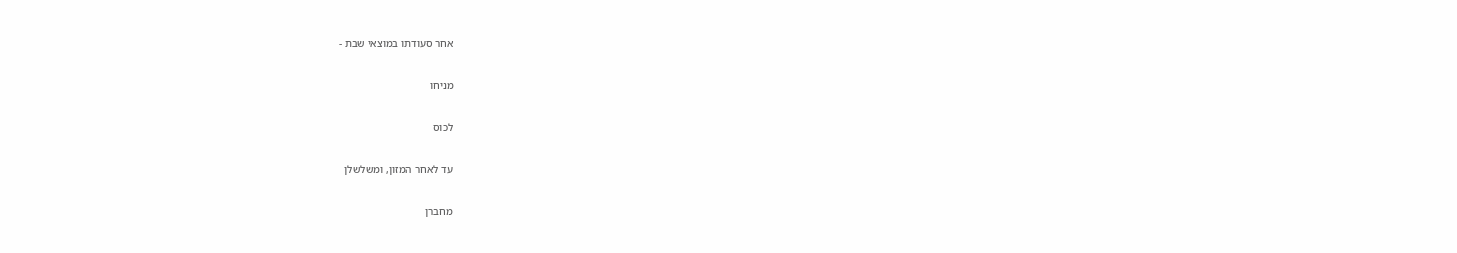אחר סעודתו במוצאי שבת -

מניחו

לכוס

עד לאחר המזון, ומשלשלן

מחברן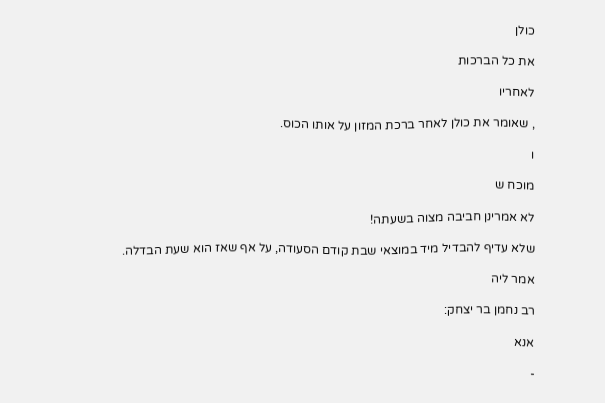כולן

את כל הברכות

לאחריו

, שאומר את כולן לאחר ברכת המזון על אותו הכוס.

ו

מוכח ש

לא אמרינן חביבה מצוה בשעתה!

שלא עדיף להבדיל מיד במוצאי שבת קודם הסעודה, על אף שאז הוא שעת הבדלה.

אמר ליה

רב נחמן בר יצחק:

אנא

-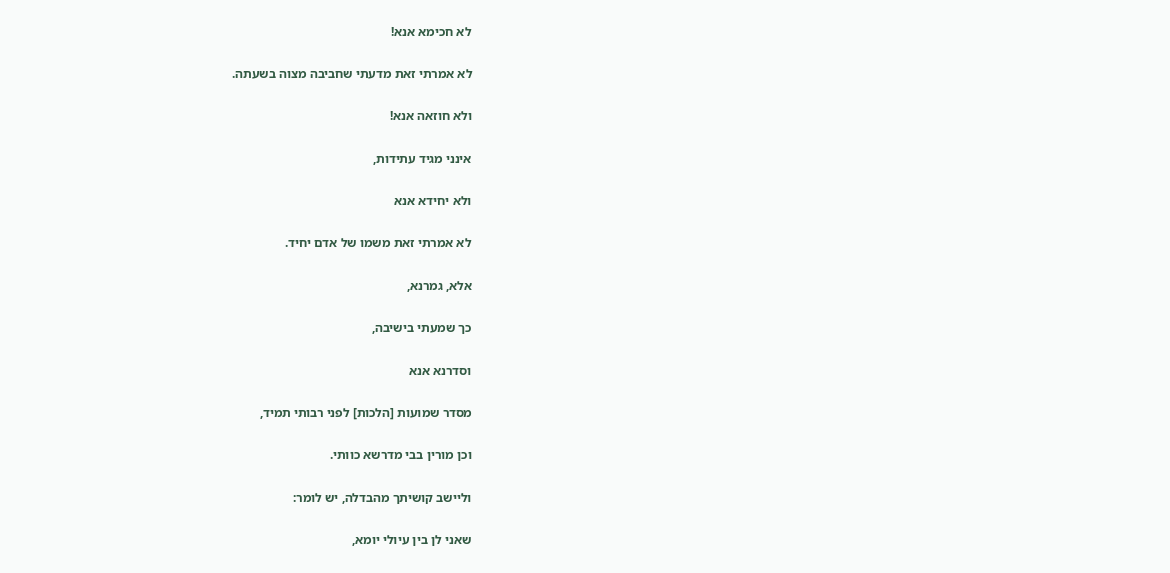לא חכימא אנא!

לא אמרתי זאת מדעתי שחביבה מצוה בשעתה.

ולא חוזאה אנא!

אינני מגיד עתידות,

ולא יחידא אנא

לא אמרתי זאת משמו של אדם יחיד.

אלא, גמרנא,

כך שמעתי בישיבה,

וסדרנא אנא

מסדר שמועות [הלכות] לפני רבותי תמיד,

וכן מורין בבי מדרשא כוותי.

וליישב קושיתך מהבדלה, יש לומר:

שאני לן בין עיולי יומא,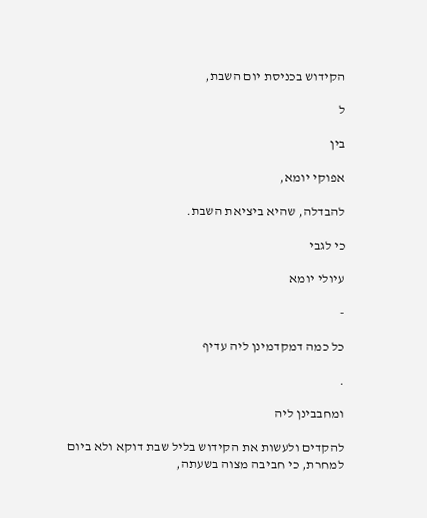הקידוש בכניסת יום השבת,

ל

בין

אפוקי יומא,

להבדלה, שהיא ביציאת השבת.

כי לגבי

עיולי יומא

-

כל כמה דמקדמינן ליה עדיף

.

ומחבבינן ליה

להקדים ולעשות את הקידוש בליל שבת דוקא ולא ביום למחרת, כי חביבה מצוה בשעתה,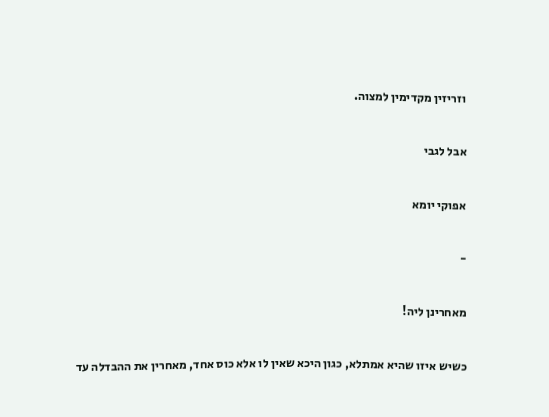וזריזין מקדימין למצוה.

אבל לגבי

אפוקי יומא

-

מאחרינן ליה!

כשיש איזו שהיא אמתלא, כגון היכא שאין לו אלא כוס אחד, מאחרין את ההבדלה עד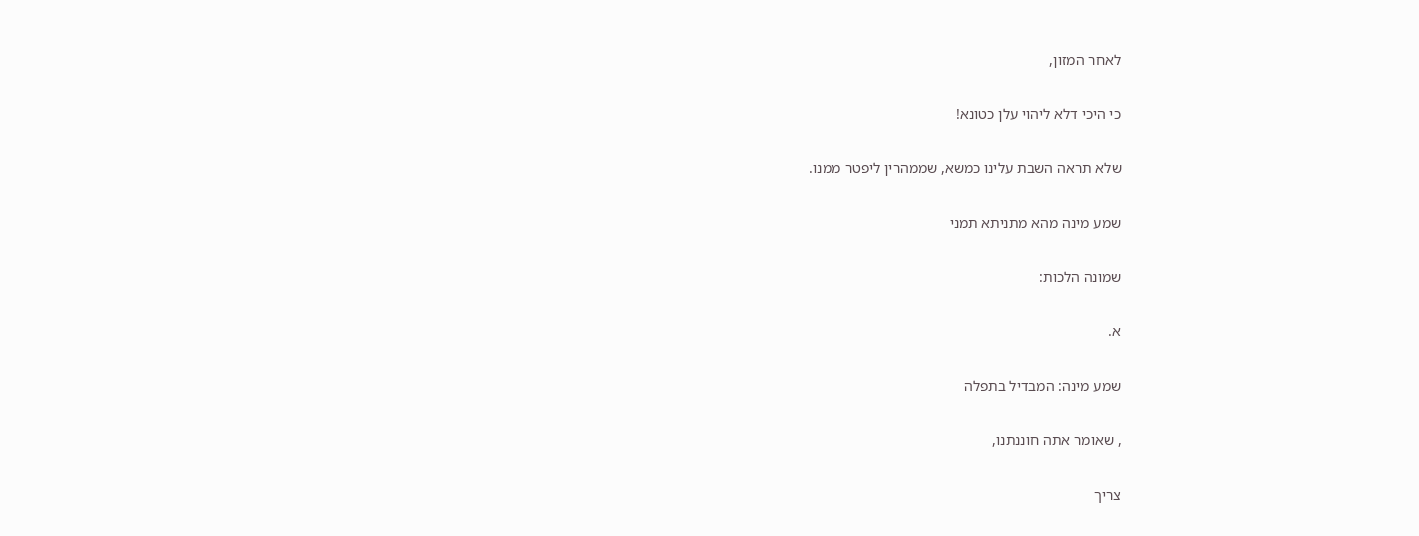לאחר המזון,

כי היכי דלא ליהוי עלן כטונא!

שלא תראה השבת עלינו כמשא, שממהרין ליפטר ממנו.

שמע מינה מהא מתניתא תמני

שמונה הלכות:

א.

שמע מינה: המבדיל בתפלה

, שאומר אתה חוננתנו,

צריך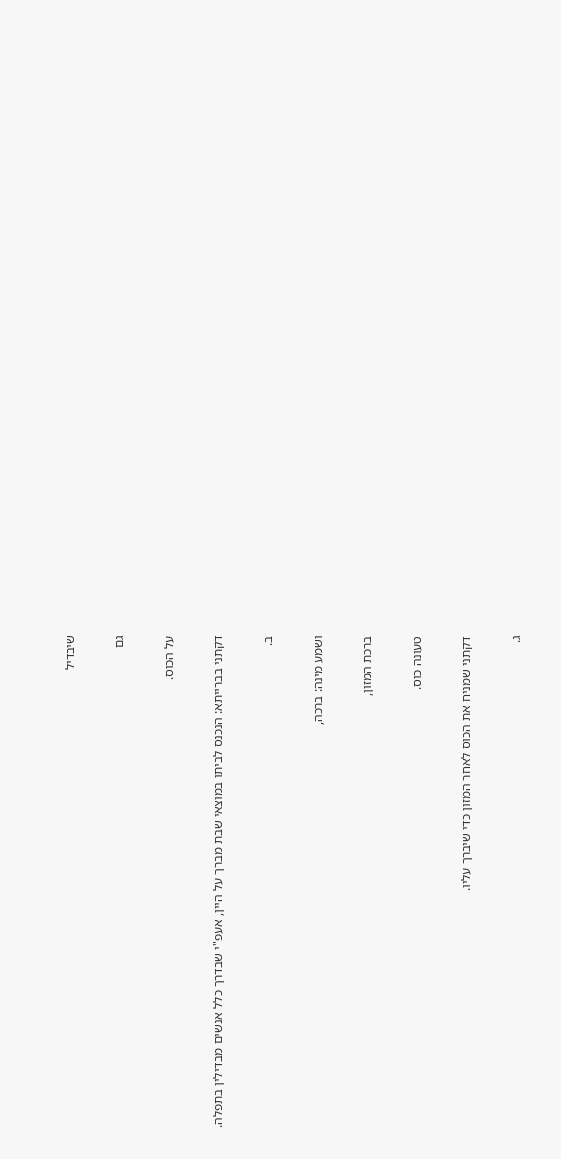שיבדיל

גם

על הכוס.

דקתני בברייתא: הנכנס לביתו במוצאי שבת מברך על היין, אעפ"י שבדרך כלל אנשים מבדילין בתפלה.

ב.

ושמע מינה: ברכה,

ברכת המזון,

טעונה כוס.

דקתני שמניח את הכוס לאחר המזון כדי שיברך עליו.

ג.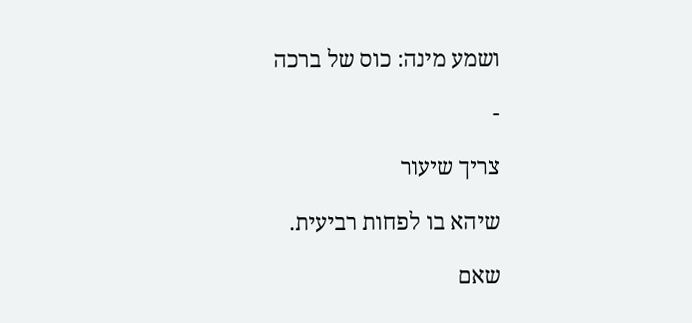ושמע מינה: כוס של ברכה

-

צריך שיעור

שיהא בו לפחות רביעית.

שאם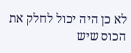לא כן היה יכול לחלק את הכוס שיש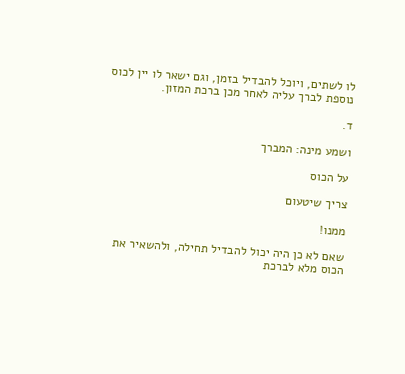לו לשתים, ויוכל להבדיל בזמן, וגם ישאר לו יין לכוס נוספת לברך עליה לאחר מכן ברכת המזון.

ד.

ושמע מינה: המברך

על הכוס

צריך שיטעום

ממנו!

שאם לא כן היה יכול להבדיל תחילה, ולהשאיר את הכוס מלא לברכת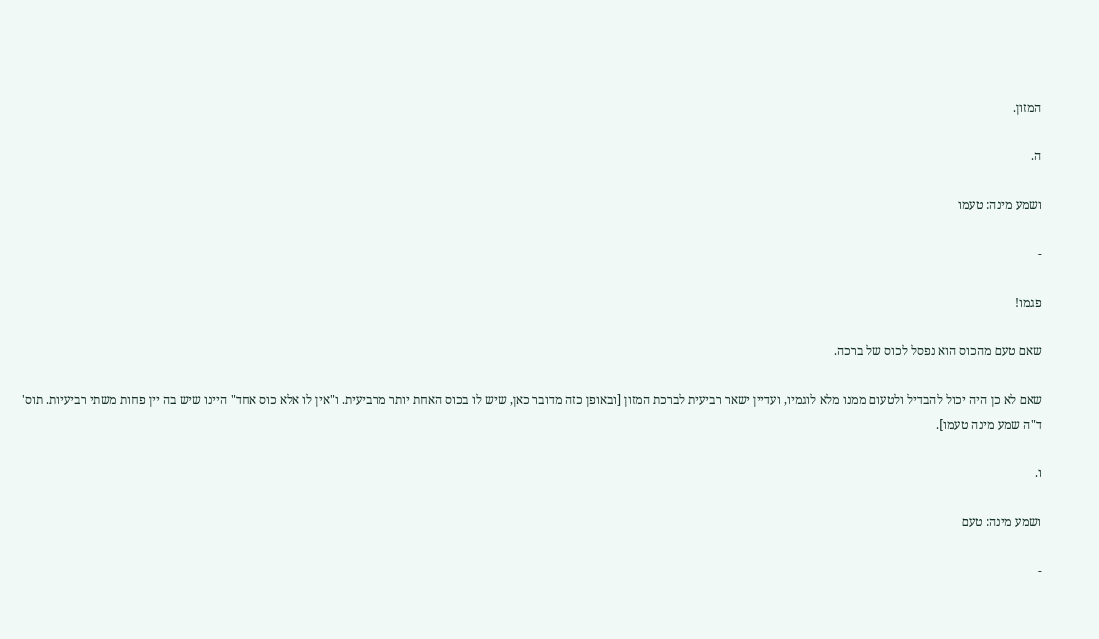המזון.

ה.

ושמע מינה: טעמו

-

פגמו!

שאם טעם מהכוס הוא נפסל לכוס של ברכה.

שאם לא כן היה יכול להבדיל ולטעום ממנו מלא לוגמיו, ועדיין ישאר רביעית לברכת המזון [ובאופן כזה מדובר כאן, שיש לו בכוס האחת יותר מרביעית. ו"אין לו אלא כוס אחד" היינו שיש בה יין פחות משתי רביעיות. תוס' ד"ה שמע מינה טעמו].

ו.

ושמע מינה: טעם

-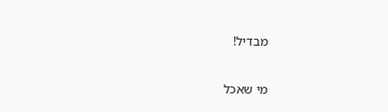מבדיל!

מי שאכל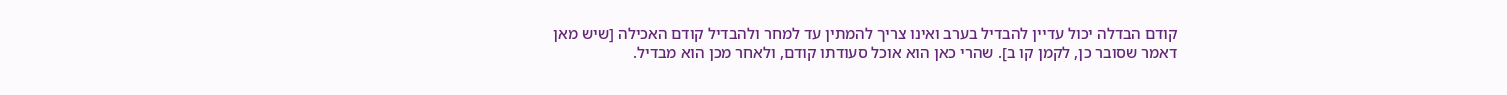קודם הבדלה יכול עדיין להבדיל בערב ואינו צריך להמתין עד למחר ולהבדיל קודם האכילה [שיש מאן דאמר שסובר כן, לקמן קו ב]. שהרי כאן הוא אוכל סעודתו קודם, ולאחר מכן הוא מבדיל.